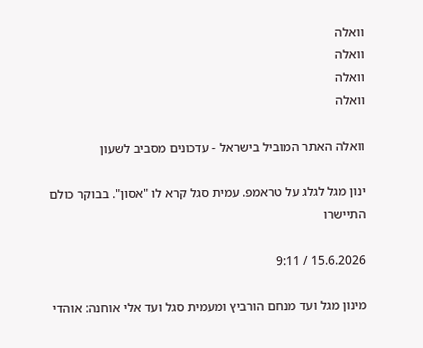וואלה
וואלה
וואלה
וואלה

וואלה האתר המוביל בישראל - עדכונים מסביב לשעון

ינון מגל לגלג על טראמפ. עמית סגל קרא לו "אסון". בבוקר כולם התיישרו

15.6.2026 / 9:11

מינון מגל ועד מנחם הורביץ ומעמית סגל ועד אלי אוחנה: אוהדי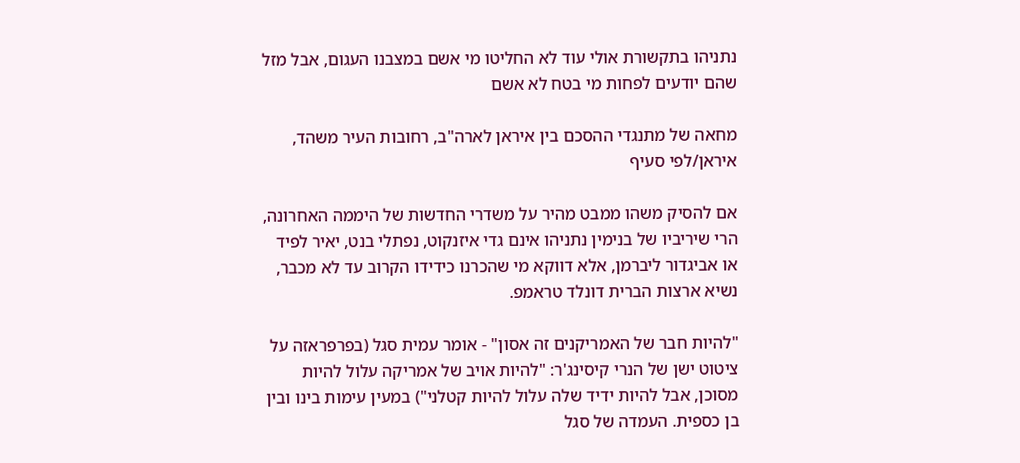נתניהו בתקשורת אולי עוד לא החליטו מי אשם במצבנו העגום, אבל מזל שהם יודעים לפחות מי בטח לא אשם

מחאה של מתנגדי ההסכם בין איראן לארה"ב, רחובות העיר משהד, איראן/לפי סעיף

אם להסיק משהו ממבט מהיר על משדרי החדשות של היממה האחרונה, הרי שיריביו של בנימין נתניהו אינם גדי איזנקוט, נפתלי בנט, יאיר לפיד או אביגדור ליברמן, אלא דווקא מי שהכרנו כידידו הקרוב עד לא מכבר, נשיא ארצות הברית דונלד טראמפ.

"להיות חבר של האמריקנים זה אסון" - אומר עמית סגל (בפרפראזה על ציטוט ישן של הנרי קיסינג'ר: "להיות אויב של אמריקה עלול להיות מסוכן, אבל להיות ידיד שלה עלול להיות קטלני") במעין עימות בינו ובין בן כספית. העמדה של סגל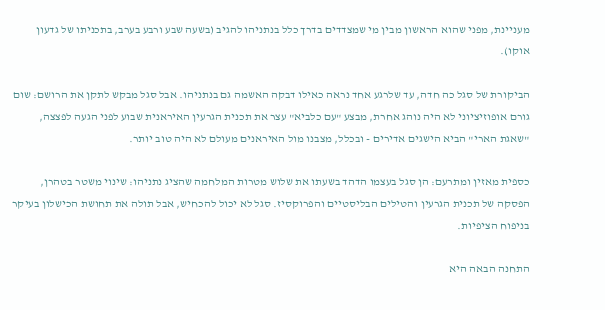מעניינת, מפני שהוא הראשון מבין מי שמצדדים בדרך כלל בנתניהו להגיב (בשעה שבע ורבע בערב, בתכניתו של גדעון אוקו).

הביקורת של סגל כה חדה, עד שלרגע אחד נראה כאילו דבקה האשמה גם בנתניהו. אבל סגל מבקש לתקן את הרושם: שום גורם אופוזיציוני לא היה נוהג אחרת, מבצע "עם כלביא" עצר את תכנית הגרעין האיראנית שבוע לפני הגעה לפצצה, "שאגת הארי" הביא הישגים אדירים - ובכלל, מצבנו מול האיראנים מעולם לא היה טוב יותר.

כספית מאזין ומתרעם: הן סגל בעצמו הדהד בשעתו את שלוש מטרות המלחמה שהציג נתניהו: שינוי משטר בטהרן, הפסקה של תכנית הגרעין והטילים הבליסטיים והפרוקסיז. סגל לא יכול להכחיש, אבל תולה את תחושת הכישלון בעיקר בניפוח הציפיות.

התחנה הבאה היא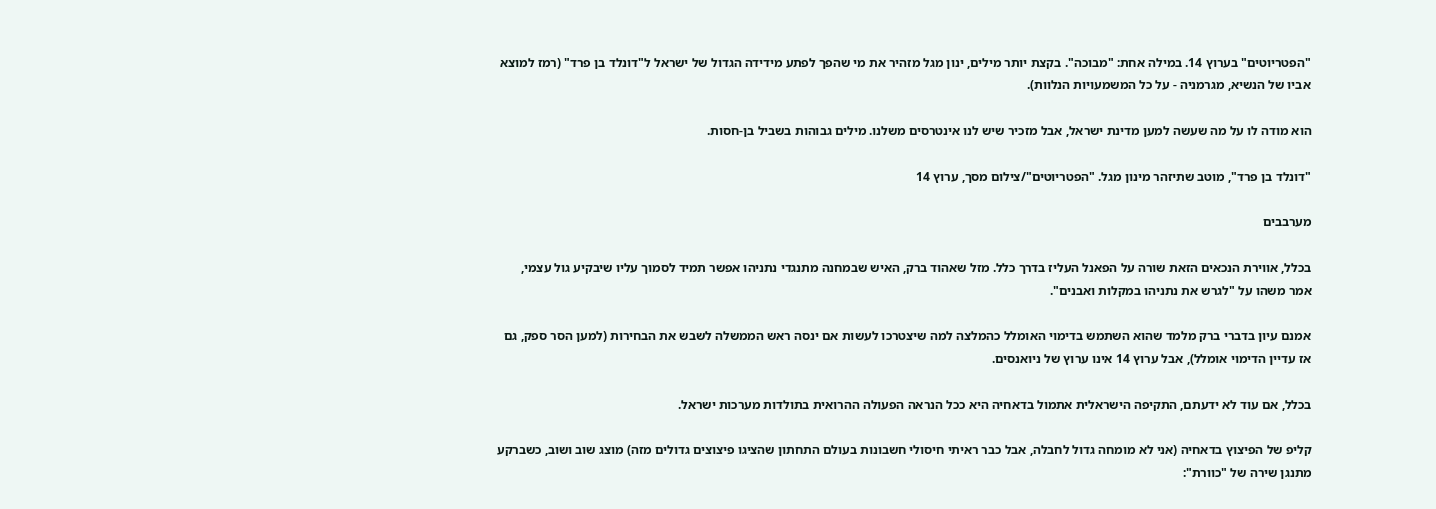"הפטריוטים" בערוץ 14. במילה אחת: "מבוכה". בקצת יותר מילים, ינון מגל מזהיר את מי שהפך לפתע מידידה הגדול של ישראל ל"דונלד בן פרד" (רמז למוצא אביו של הנשיא, מגרמניה - על כל המשמעויות הנלוות).

הוא מודה לו על מה שעשה למען מדינת ישראל, אבל מזכיר שיש לנו אינטרסים משלנו. מילים גבוהות בשביל בן-חסות.

"דונלד בן פרד", מוטב שתיזהר מינון מגל. "הפטריוטים"/צילום מסך, ערוץ 14

מערבבים

בכלל, אווירת הנכאים הזאת שורה על הפאנל העליז בדרך כלל. מזל שאהוד ברק, האיש שבמחנה מתנגדי נתניהו אפשר תמיד לסמוך עליו שיבקיע גול עצמי, אמר משהו על "לגרש את נתניהו במקלות ואבנים".

אמנם עיון בדברי ברק מלמד שהוא השתמש בדימוי האומלל כהמלצה למה שיצטרכו לעשות אם ינסה ראש הממשלה לשבש את הבחירות (למען הסר ספק, גם אז עדיין הדימוי אומלל), אבל ערוץ 14 אינו ערוץ של ניואנסים.

בכלל, אם עוד לא ידעתם, התקיפה הישראלית אתמול בדאחיה היא ככל הנראה הפעולה ההרואית בתולדות מערכות ישראל.

קליפ של הפיצוץ בדאחיה (אני לא מומחה גדול לחבלה, אבל כבר ראיתי חיסולי חשבונות בעולם התחתון שהציגו פיצוצים גדולים מזה) מוצג שוב ושוב, כשברקע מתנגן שירה של "כוורת":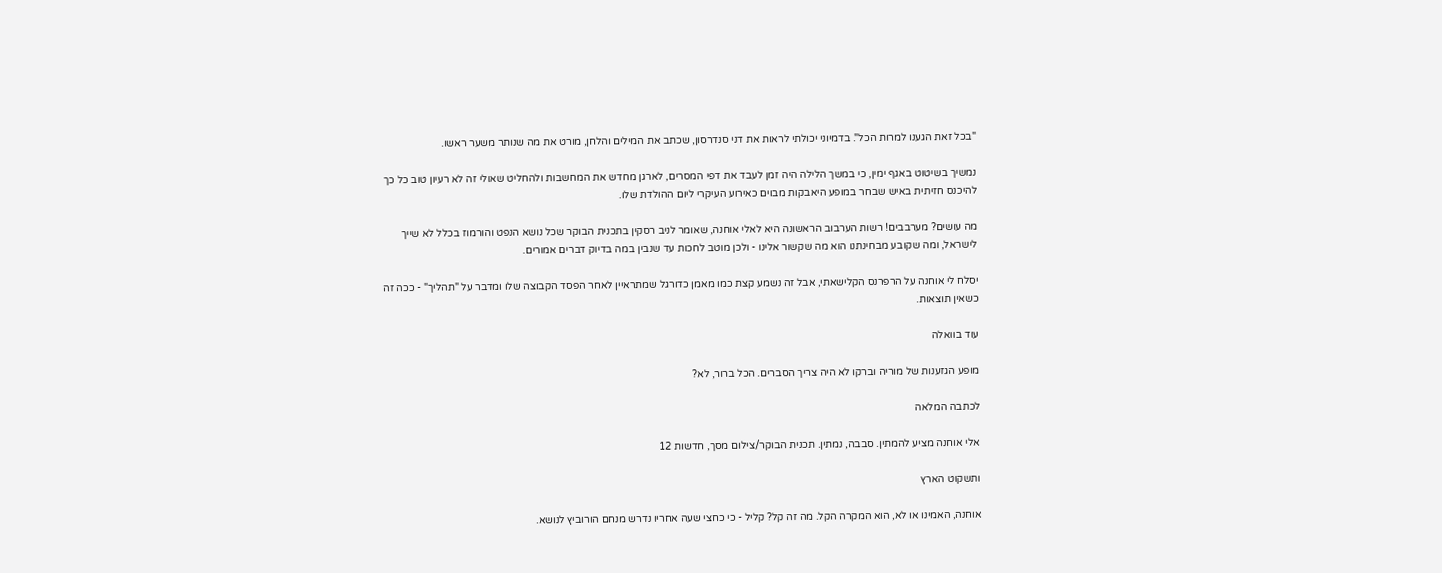"בכל זאת הגענו למרות הכל". בדמיוני יכולתי לראות את דני סנדרסון, שכתב את המילים והלחן, מורט את מה שנותר משער ראשו.

נמשיך בשיטוט באגף ימין, כי במשך הלילה היה זמן לעבד את דפי המסרים, לארגן מחדש את המחשבות ולהחליט שאולי זה לא רעיון טוב כל כך להיכנס חזיתית באיש שבחר במופע היאבקות מבוים כאירוע העיקרי ליום ההולדת שלו.

מה עושים? מערבבים! רשות הערבוב הראשונה היא לאלי אוחנה, שאומר לניב רסקין בתכנית הבוקר שכל נושא הנפט והורמוז בכלל לא שייך לישראל, ומה שקובע מבחינתנו הוא מה שקשור אלינו - ולכן מוטב לחכות עד שנבין במה בדיוק דברים אמורים.

יסלח לי אוחנה על הרפרנס הקלישאתי, אבל זה נשמע קצת כמו מאמן כדורגל שמתראיין לאחר הפסד הקבוצה שלו ומדבר על "תהליך" - ככה זה כשאין תוצאות.

עוד בוואלה

מופע הגזענות של מוריה וברקו לא היה צריך הסברים. הכל ברור, לא?

לכתבה המלאה

אלי אוחנה מציע להמתין. סבבה, נמתין. תכנית הבוקר/צילום מסך, חדשות 12

ותשקוט הארץ

אוחנה, האמינו או לא, הוא המקרה הקל. מה זה קל? קליל - כי כחצי שעה אחריו נדרש מנחם הורוביץ לנושא.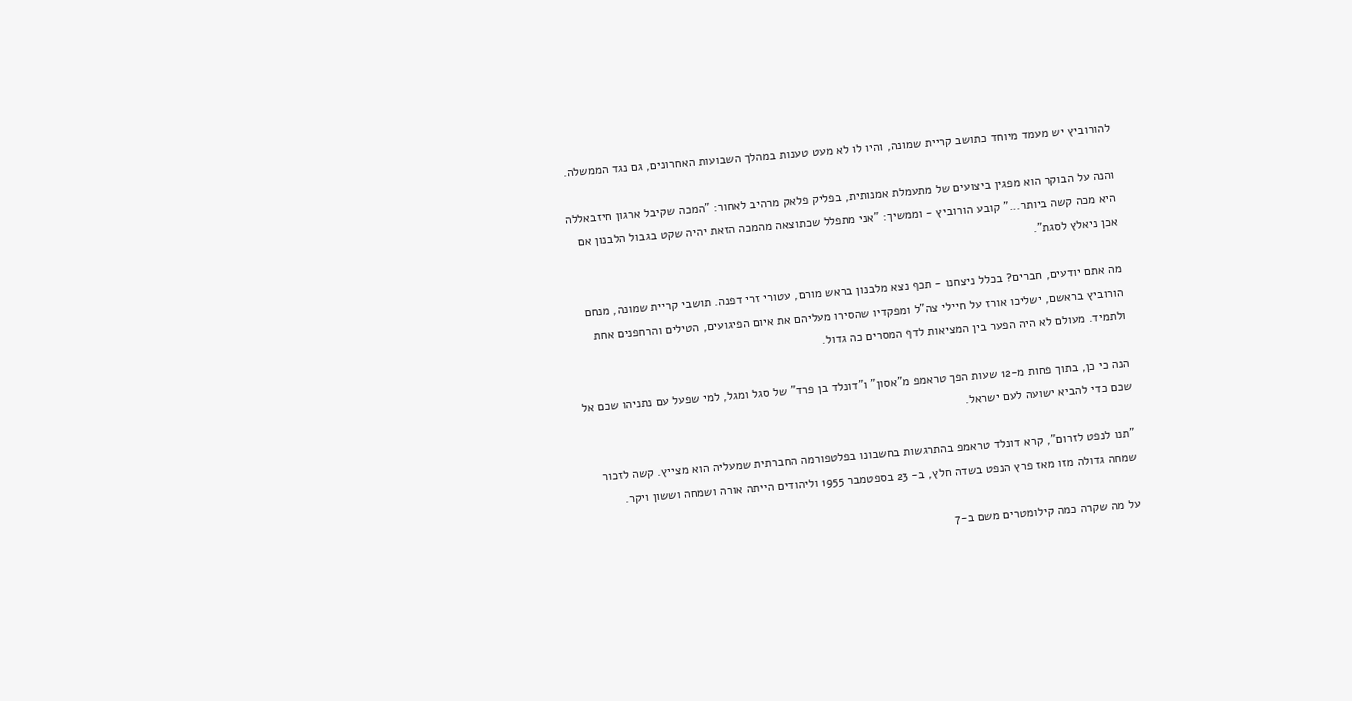להורוביץ יש מעמד מיוחד כתושב קריית שמונה, והיו לו לא מעט טענות במהלך השבועות האחרונים, גם נגד הממשלה.

והנה על הבוקר הוא מפגין ביצועים של מתעמלת אמנותית, בפליק פלאק מרהיב לאחור: "המכה שקיבל ארגון חיזבאללה היא מכה קשה ביותר..." קובע הורוביץ - וממשיך: "אני מתפלל שכתוצאה מהמכה הזאת יהיה שקט בגבול הלבנון אם אכן ניאלץ לסגת".

מה אתם יודעים, חברים? בכלל ניצחנו - תכף נצא מלבנון בראש מורם, עטורי זרי דפנה. תושבי קריית שמונה, מנחם הורוביץ בראשם, ישליכו אורז על חיילי צה"ל ומפקדיו שהסירו מעליהם את איום הפיגועים, הטילים והרחפנים אחת ולתמיד. מעולם לא היה הפער בין המציאות לדף המסרים כה גדול.

הנה כי כן, בתוך פחות מ-12 שעות הפך טראמפ מ"אסון" ו"דונלד בן פרד" של סגל ומגל, למי שפעל עם נתניהו שכם אל שכם כדי להביא ישועה לעם ישראל.

"תנו לנפט לזרום", קרא דונלד טראמפ בהתרגשות בחשבונו בפלטפורמה החברתית שמעליה הוא מצייץ. קשה לזכור שמחה גדולה מזו מאז פרץ הנפט בשדה חלץ, ב- 23 בספטמבר 1955 וליהודים הייתה אורה ושמחה וששון ויקר.

על מה שקרה כמה קילומטרים משם ב-7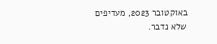באוקטובר 2023, מעדיפים שלא נדבר.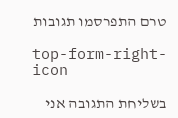טרם התפרסמו תגובות

top-form-right-icon

בשליחת התגובה אני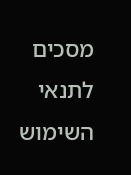מסכים לתנאי השימוש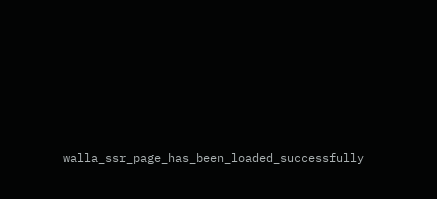walla_ssr_page_has_been_loaded_successfully